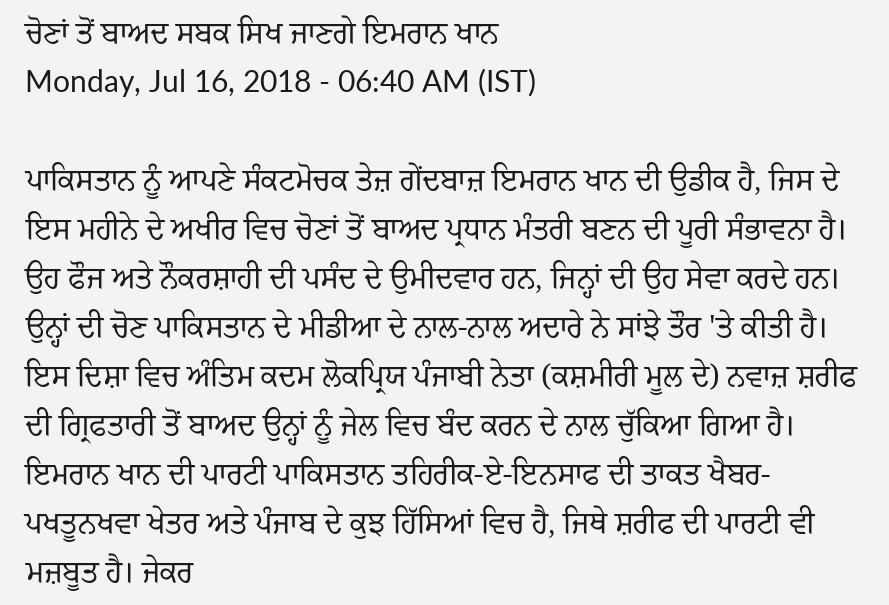ਚੋਣਾਂ ਤੋਂ ਬਾਅਦ ਸਬਕ ਸਿਖ ਜਾਣਗੇ ਇਮਰਾਨ ਖਾਨ
Monday, Jul 16, 2018 - 06:40 AM (IST)

ਪਾਕਿਸਤਾਨ ਨੂੰ ਆਪਣੇ ਸੰਕਟਮੋਚਕ ਤੇਜ਼ ਗੇਂਦਬਾਜ਼ ਇਮਰਾਨ ਖਾਨ ਦੀ ਉਡੀਕ ਹੈ, ਜਿਸ ਦੇ ਇਸ ਮਹੀਨੇ ਦੇ ਅਖੀਰ ਵਿਚ ਚੋਣਾਂ ਤੋਂ ਬਾਅਦ ਪ੍ਰਧਾਨ ਮੰਤਰੀ ਬਣਨ ਦੀ ਪੂਰੀ ਸੰਭਾਵਨਾ ਹੈ। ਉਹ ਫੌਜ ਅਤੇ ਨੌਕਰਸ਼ਾਹੀ ਦੀ ਪਸੰਦ ਦੇ ਉਮੀਦਵਾਰ ਹਨ, ਜਿਨ੍ਹਾਂ ਦੀ ਉਹ ਸੇਵਾ ਕਰਦੇ ਹਨ। ਉਨ੍ਹਾਂ ਦੀ ਚੋਣ ਪਾਕਿਸਤਾਨ ਦੇ ਮੀਡੀਆ ਦੇ ਨਾਲ-ਨਾਲ ਅਦਾਰੇ ਨੇ ਸਾਂਝੇ ਤੌਰ 'ਤੇ ਕੀਤੀ ਹੈ। ਇਸ ਦਿਸ਼ਾ ਵਿਚ ਅੰਤਿਮ ਕਦਮ ਲੋਕਪ੍ਰਿਯ ਪੰਜਾਬੀ ਨੇਤਾ (ਕਸ਼ਮੀਰੀ ਮੂਲ ਦੇ) ਨਵਾਜ਼ ਸ਼ਰੀਫ ਦੀ ਗ੍ਰਿਫਤਾਰੀ ਤੋਂ ਬਾਅਦ ਉਨ੍ਹਾਂ ਨੂੰ ਜੇਲ ਵਿਚ ਬੰਦ ਕਰਨ ਦੇ ਨਾਲ ਚੁੱਕਿਆ ਗਿਆ ਹੈ। ਇਮਰਾਨ ਖਾਨ ਦੀ ਪਾਰਟੀ ਪਾਕਿਸਤਾਨ ਤਹਿਰੀਕ-ਏ-ਇਨਸਾਫ ਦੀ ਤਾਕਤ ਖੈਬਰ-ਪਖਤੂਨਖਵਾ ਖੇਤਰ ਅਤੇ ਪੰਜਾਬ ਦੇ ਕੁਝ ਹਿੱਸਿਆਂ ਵਿਚ ਹੈ, ਜਿਥੇ ਸ਼ਰੀਫ ਦੀ ਪਾਰਟੀ ਵੀ ਮਜ਼ਬੂਤ ਹੈ। ਜੇਕਰ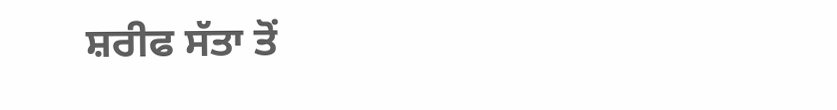ਸ਼ਰੀਫ ਸੱਤਾ ਤੋਂ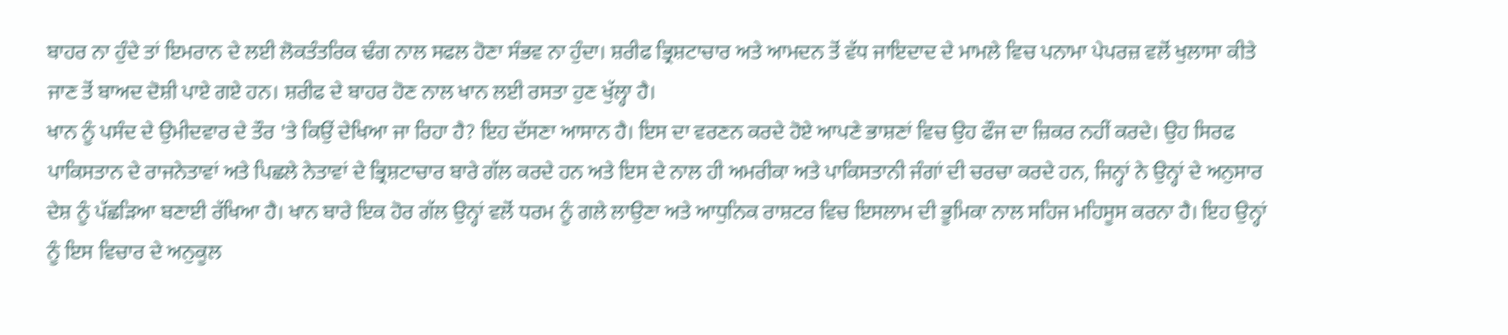ਬਾਹਰ ਨਾ ਹੁੰਦੇ ਤਾਂ ਇਮਰਾਨ ਦੇ ਲਈ ਲੋਕਤੰਤਰਿਕ ਢੰਗ ਨਾਲ ਸਫਲ ਹੋਣਾ ਸੰਭਵ ਨਾ ਹੁੰਦਾ। ਸ਼ਰੀਫ ਭ੍ਰਿਸ਼ਟਾਚਾਰ ਅਤੇ ਆਮਦਨ ਤੋਂ ਵੱਧ ਜਾਇਦਾਦ ਦੇ ਮਾਮਲੇ ਵਿਚ ਪਨਾਮਾ ਪੇਪਰਜ਼ ਵਲੋਂ ਖੁਲਾਸਾ ਕੀਤੇ ਜਾਣ ਤੋਂ ਬਾਅਦ ਦੋਸ਼ੀ ਪਾਏ ਗਏ ਹਨ। ਸ਼ਰੀਫ ਦੇ ਬਾਹਰ ਹੋਣ ਨਾਲ ਖਾਨ ਲਈ ਰਸਤਾ ਹੁਣ ਖੁੱਲ੍ਹਾ ਹੈ।
ਖਾਨ ਨੂੰ ਪਸੰਦ ਦੇ ਉਮੀਦਵਾਰ ਦੇ ਤੌਰ 'ਤੇ ਕਿਉਂ ਦੇਖਿਆ ਜਾ ਰਿਹਾ ਹੈ? ਇਹ ਦੱਸਣਾ ਆਸਾਨ ਹੈ। ਇਸ ਦਾ ਵਰਣਨ ਕਰਦੇ ਹੋਏ ਆਪਣੇ ਭਾਸ਼ਣਾਂ ਵਿਚ ਉਹ ਫੌਜ ਦਾ ਜ਼ਿਕਰ ਨਹੀਂ ਕਰਦੇ। ਉਹ ਸਿਰਫ ਪਾਕਿਸਤਾਨ ਦੇ ਰਾਜਨੇਤਾਵਾਂ ਅਤੇ ਪਿਛਲੇ ਨੇਤਾਵਾਂ ਦੇ ਭ੍ਰਿਸ਼ਟਾਚਾਰ ਬਾਰੇ ਗੱਲ ਕਰਦੇ ਹਨ ਅਤੇ ਇਸ ਦੇ ਨਾਲ ਹੀ ਅਮਰੀਕਾ ਅਤੇ ਪਾਕਿਸਤਾਨੀ ਜੰਗਾਂ ਦੀ ਚਰਚਾ ਕਰਦੇ ਹਨ, ਜਿਨ੍ਹਾਂ ਨੇ ਉਨ੍ਹਾਂ ਦੇ ਅਨੁਸਾਰ ਦੇਸ਼ ਨੂੰ ਪੱਛੜਿਆ ਬਣਾਈ ਰੱਖਿਆ ਹੈ। ਖਾਨ ਬਾਰੇ ਇਕ ਹੋਰ ਗੱਲ ਉਨ੍ਹਾਂ ਵਲੋਂ ਧਰਮ ਨੂੰ ਗਲੇ ਲਾਉਣਾ ਅਤੇ ਆਧੁਨਿਕ ਰਾਸ਼ਟਰ ਵਿਚ ਇਸਲਾਮ ਦੀ ਭੂਮਿਕਾ ਨਾਲ ਸਹਿਜ ਮਹਿਸੂਸ ਕਰਨਾ ਹੈ। ਇਹ ਉਨ੍ਹਾਂ ਨੂੰ ਇਸ ਵਿਚਾਰ ਦੇ ਅਨੁਕੂਲ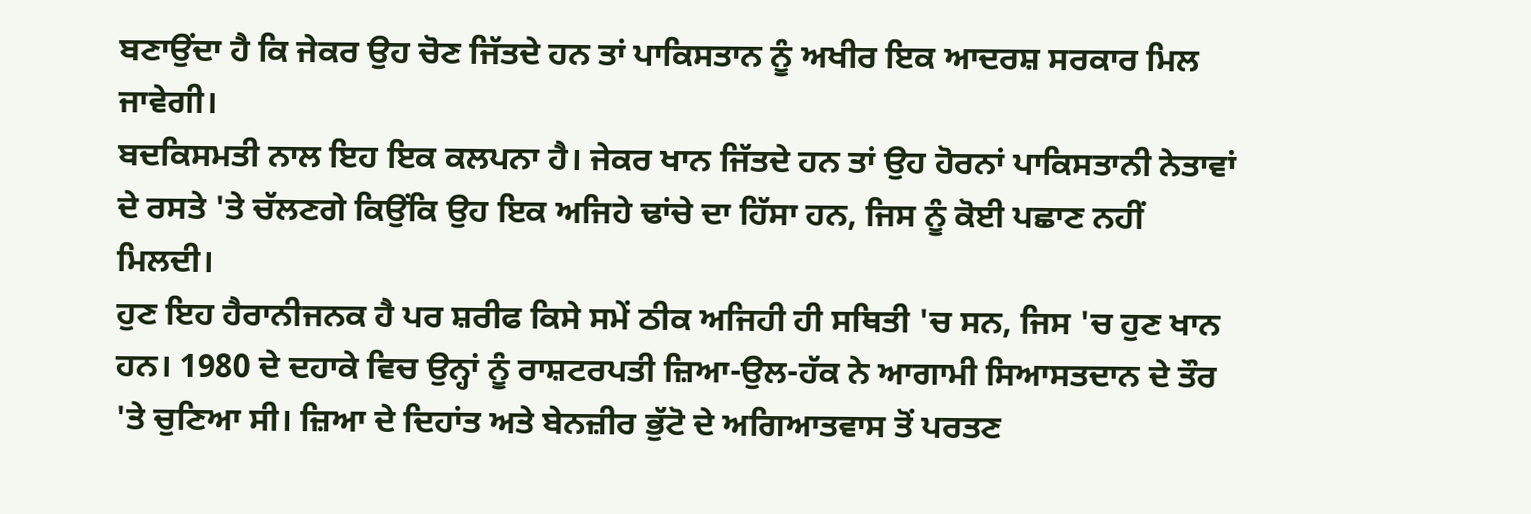ਬਣਾਉਂਦਾ ਹੈ ਕਿ ਜੇਕਰ ਉਹ ਚੋਣ ਜਿੱਤਦੇ ਹਨ ਤਾਂ ਪਾਕਿਸਤਾਨ ਨੂੰ ਅਖੀਰ ਇਕ ਆਦਰਸ਼ ਸਰਕਾਰ ਮਿਲ ਜਾਵੇਗੀ।
ਬਦਕਿਸਮਤੀ ਨਾਲ ਇਹ ਇਕ ਕਲਪਨਾ ਹੈ। ਜੇਕਰ ਖਾਨ ਜਿੱਤਦੇ ਹਨ ਤਾਂ ਉਹ ਹੋਰਨਾਂ ਪਾਕਿਸਤਾਨੀ ਨੇਤਾਵਾਂ ਦੇ ਰਸਤੇ 'ਤੇ ਚੱਲਣਗੇ ਕਿਉਂਕਿ ਉਹ ਇਕ ਅਜਿਹੇ ਢਾਂਚੇ ਦਾ ਹਿੱਸਾ ਹਨ, ਜਿਸ ਨੂੰ ਕੋਈ ਪਛਾਣ ਨਹੀਂ ਮਿਲਦੀ।
ਹੁਣ ਇਹ ਹੈਰਾਨੀਜਨਕ ਹੈ ਪਰ ਸ਼ਰੀਫ ਕਿਸੇ ਸਮੇਂ ਠੀਕ ਅਜਿਹੀ ਹੀ ਸਥਿਤੀ 'ਚ ਸਨ, ਜਿਸ 'ਚ ਹੁਣ ਖਾਨ ਹਨ। 1980 ਦੇ ਦਹਾਕੇ ਵਿਚ ਉਨ੍ਹਾਂ ਨੂੰ ਰਾਸ਼ਟਰਪਤੀ ਜ਼ਿਆ-ਉਲ-ਹੱਕ ਨੇ ਆਗਾਮੀ ਸਿਆਸਤਦਾਨ ਦੇ ਤੌਰ 'ਤੇ ਚੁਣਿਆ ਸੀ। ਜ਼ਿਆ ਦੇ ਦਿਹਾਂਤ ਅਤੇ ਬੇਨਜ਼ੀਰ ਭੁੱਟੋ ਦੇ ਅਗਿਆਤਵਾਸ ਤੋਂ ਪਰਤਣ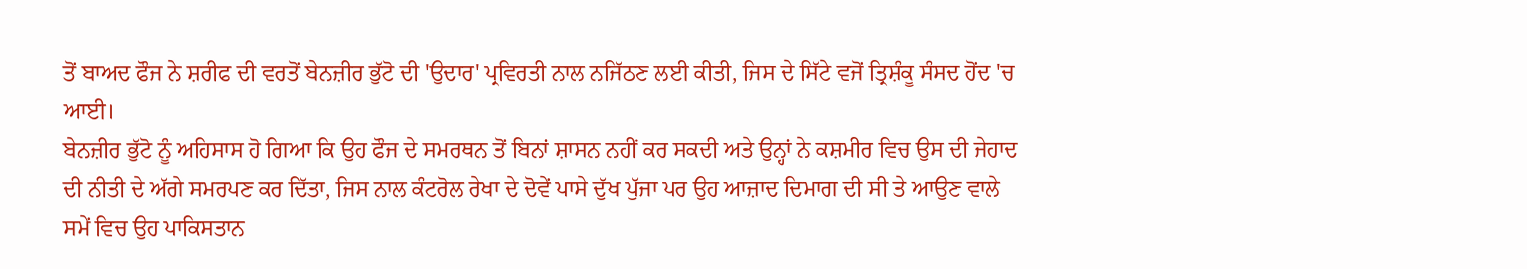ਤੋਂ ਬਾਅਦ ਫੌਜ ਨੇ ਸ਼ਰੀਫ ਦੀ ਵਰਤੋਂ ਬੇਨਜ਼ੀਰ ਭੁੱਟੋ ਦੀ 'ਉਦਾਰ' ਪ੍ਰਵਿਰਤੀ ਨਾਲ ਨਜਿੱਠਣ ਲਈ ਕੀਤੀ, ਜਿਸ ਦੇ ਸਿੱਟੇ ਵਜੋਂ ਤ੍ਰਿਸ਼ੰਕੂ ਸੰਸਦ ਹੋਂਦ 'ਚ ਆਈ।
ਬੇਨਜ਼ੀਰ ਭੁੱਟੋ ਨੂੰ ਅਹਿਸਾਸ ਹੋ ਗਿਆ ਕਿ ਉਹ ਫੌਜ ਦੇ ਸਮਰਥਨ ਤੋਂ ਬਿਨਾਂ ਸ਼ਾਸਨ ਨਹੀਂ ਕਰ ਸਕਦੀ ਅਤੇ ਉਨ੍ਹਾਂ ਨੇ ਕਸ਼ਮੀਰ ਵਿਚ ਉਸ ਦੀ ਜੇਹਾਦ ਦੀ ਨੀਤੀ ਦੇ ਅੱਗੇ ਸਮਰਪਣ ਕਰ ਦਿੱਤਾ, ਜਿਸ ਨਾਲ ਕੰਟਰੋਲ ਰੇਖਾ ਦੇ ਦੋਵੇਂ ਪਾਸੇ ਦੁੱਖ ਪੁੱਜਾ ਪਰ ਉਹ ਆਜ਼ਾਦ ਦਿਮਾਗ ਦੀ ਸੀ ਤੇ ਆਉਣ ਵਾਲੇ ਸਮੇਂ ਵਿਚ ਉਹ ਪਾਕਿਸਤਾਨ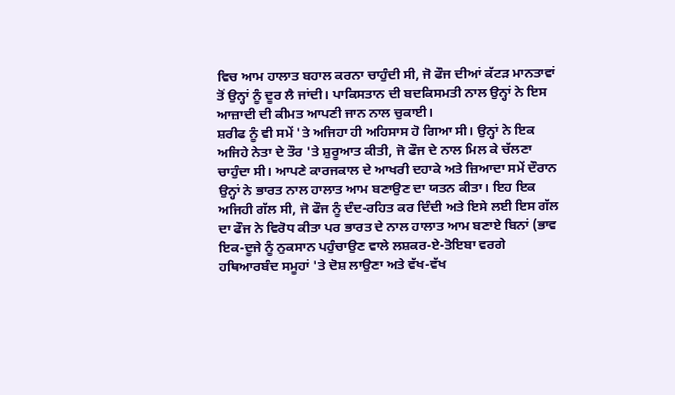ਵਿਚ ਆਮ ਹਾਲਾਤ ਬਹਾਲ ਕਰਨਾ ਚਾਹੁੰਦੀ ਸੀ, ਜੋ ਫੌਜ ਦੀਆਂ ਕੱਟੜ ਮਾਨਤਾਵਾਂ ਤੋਂ ਉਨ੍ਹਾਂ ਨੂੰ ਦੂਰ ਲੈ ਜਾਂਦੀ। ਪਾਕਿਸਤਾਨ ਦੀ ਬਦਕਿਸਮਤੀ ਨਾਲ ਉਨ੍ਹਾਂ ਨੇ ਇਸ ਆਜ਼ਾਦੀ ਦੀ ਕੀਮਤ ਆਪਣੀ ਜਾਨ ਨਾਲ ਚੁਕਾਈ।
ਸ਼ਰੀਫ ਨੂੰ ਵੀ ਸਮੇਂ 'ਤੇ ਅਜਿਹਾ ਹੀ ਅਹਿਸਾਸ ਹੋ ਗਿਆ ਸੀ। ਉਨ੍ਹਾਂ ਨੇ ਇਕ ਅਜਿਹੇ ਨੇਤਾ ਦੇ ਤੌਰ 'ਤੇ ਸ਼ੁਰੂਆਤ ਕੀਤੀ, ਜੋ ਫੌਜ ਦੇ ਨਾਲ ਮਿਲ ਕੇ ਚੱਲਣਾ ਚਾਹੁੰਦਾ ਸੀ। ਆਪਣੇ ਕਾਰਜਕਾਲ ਦੇ ਆਖਰੀ ਦਹਾਕੇ ਅਤੇ ਜ਼ਿਆਦਾ ਸਮੇਂ ਦੌਰਾਨ ਉਨ੍ਹਾਂ ਨੇ ਭਾਰਤ ਨਾਲ ਹਾਲਾਤ ਆਮ ਬਣਾਉਣ ਦਾ ਯਤਨ ਕੀਤਾ। ਇਹ ਇਕ ਅਜਿਹੀ ਗੱਲ ਸੀ, ਜੋ ਫੌਜ ਨੂੰ ਦੰਦ-ਰਹਿਤ ਕਰ ਦਿੰਦੀ ਅਤੇ ਇਸੇ ਲਈ ਇਸ ਗੱਲ ਦਾ ਫੌਜ ਨੇ ਵਿਰੋਧ ਕੀਤਾ ਪਰ ਭਾਰਤ ਦੇ ਨਾਲ ਹਾਲਾਤ ਆਮ ਬਣਾਏ ਬਿਨਾਂ (ਭਾਵ ਇਕ-ਦੂਜੇ ਨੂੰ ਨੁਕਸਾਨ ਪਹੁੰਚਾਉਣ ਵਾਲੇ ਲਸ਼ਕਰ-ਏ-ਤੋਇਬਾ ਵਰਗੇ ਹਥਿਆਰਬੰਦ ਸਮੂਹਾਂ 'ਤੇ ਦੋਸ਼ ਲਾਉਣਾ ਅਤੇ ਵੱਖ-ਵੱਖ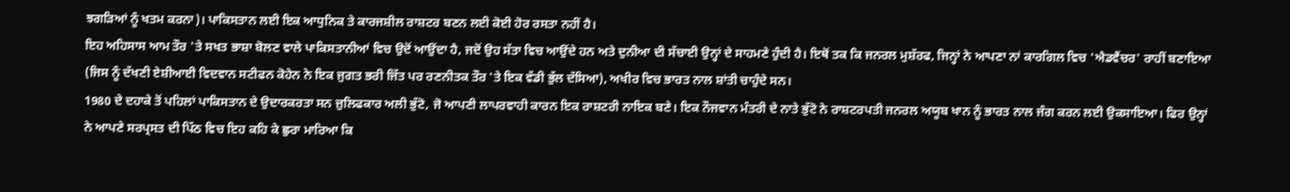ਝਗੜਿਆਂ ਨੂੰ ਖਤਮ ਕਰਨਾ)। ਪਾਕਿਸਤਾਨ ਲਈ ਇਕ ਆਧੁਨਿਕ ਤੇ ਕਾਰਜਸ਼ੀਲ ਰਾਸ਼ਟਰ ਬਣਨ ਲਈ ਕੋਈ ਹੋਰ ਰਸਤਾ ਨਹੀਂ ਹੈ।
ਇਹ ਅਹਿਸਾਸ ਆਮ ਤੌਰ 'ਤੇ ਸਖਤ ਭਾਸ਼ਾ ਬੋਲਣ ਵਾਲੇ ਪਾਕਿਸਤਾਨੀਆਂ ਵਿਚ ਉਦੋਂ ਆਉਂਦਾ ਹੈ, ਜਦੋਂ ਉਹ ਸੱਤਾ ਵਿਚ ਆਉਂਦੇ ਹਨ ਅਤੇ ਦੁਨੀਆ ਦੀ ਸੱਚਾਈ ਉਨ੍ਹਾਂ ਦੇ ਸਾਹਮਣੇ ਹੁੰਦੀ ਹੈ। ਇਥੋਂ ਤਕ ਕਿ ਜਨਰਲ ਮੁਸ਼ੱਰਫ, ਜਿਨ੍ਹਾਂ ਨੇ ਆਪਣਾ ਨਾਂ ਕਾਰਗਿਲ ਵਿਚ 'ਐਡਵੈਂਚਰ' ਰਾਹੀਂ ਬਣਾਇਆ (ਜਿਸ ਨੂੰ ਦੱਖਣੀ ਏਸ਼ੀਆਈ ਵਿਦਵਾਨ ਸਟੀਫਨ ਕੋਹੇਨ ਨੇ ਇਕ ਜੁਗਤ ਭਰੀ ਜਿੱਤ ਪਰ ਰਣਨੀਤਕ ਤੌਰ 'ਤੇ ਇਕ ਵੱਡੀ ਭੁੱਲ ਦੱਸਿਆ), ਅਖੀਰ ਵਿਚ ਭਾਰਤ ਨਾਲ ਸ਼ਾਂਤੀ ਚਾਹੁੰਦੇ ਸਨ।
1980 ਦੇ ਦਹਾਕੇ ਤੋਂ ਪਹਿਲਾਂ ਪਾਕਿਸਤਾਨ ਦੇ ਉਦਾਰਕਰਤਾ ਸਨ ਜ਼ੁਲਿਫਕਾਰ ਅਲੀ ਭੁੱਟੋ, ਜੋ ਆਪਣੀ ਲਾਪਰਵਾਹੀ ਕਾਰਨ ਇਕ ਰਾਸ਼ਟਰੀ ਨਾਇਕ ਬਣੇ। ਇਕ ਨੌਜਵਾਨ ਮੰਤਰੀ ਦੇ ਨਾਤੇ ਭੁੱਟੋ ਨੇ ਰਾਸ਼ਟਰਪਤੀ ਜਨਰਲ ਅਯੂਬ ਖਾਨ ਨੂੰ ਭਾਰਤ ਨਾਲ ਜੰਗ ਕਰਨ ਲਈ ਉਕਸਾਇਆ। ਫਿਰ ਉਨ੍ਹਾਂ ਨੇ ਆਪਣੇ ਸਰਪ੍ਰਸਤ ਦੀ ਪਿੱਠ ਵਿਚ ਇਹ ਕਹਿ ਕੇ ਛੁਰਾ ਮਾਰਿਆ ਕਿ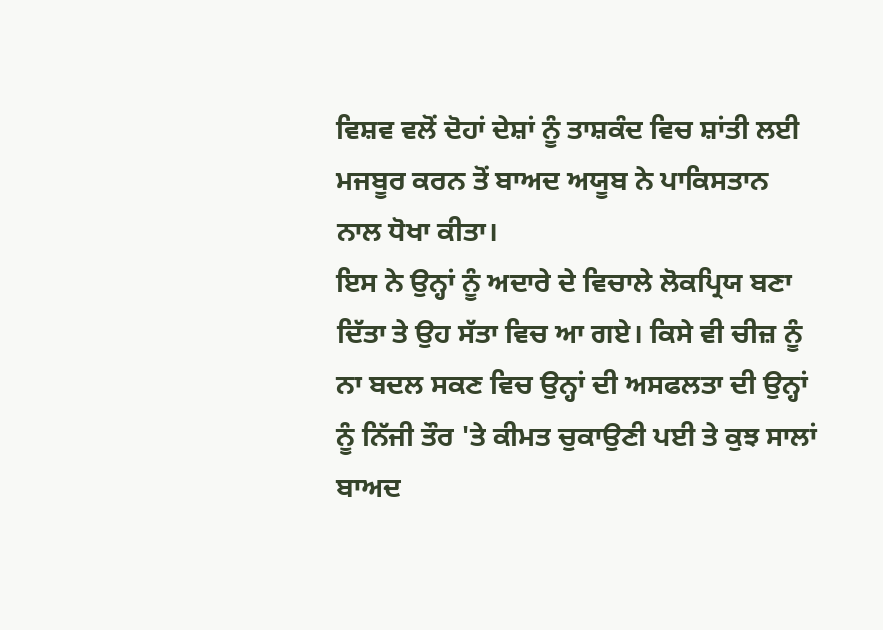ਵਿਸ਼ਵ ਵਲੋਂ ਦੋਹਾਂ ਦੇਸ਼ਾਂ ਨੂੰ ਤਾਸ਼ਕੰਦ ਵਿਚ ਸ਼ਾਂਤੀ ਲਈ ਮਜਬੂਰ ਕਰਨ ਤੋਂ ਬਾਅਦ ਅਯੂਬ ਨੇ ਪਾਕਿਸਤਾਨ ਨਾਲ ਧੋਖਾ ਕੀਤਾ।
ਇਸ ਨੇ ਉਨ੍ਹਾਂ ਨੂੰ ਅਦਾਰੇ ਦੇ ਵਿਚਾਲੇ ਲੋਕਪ੍ਰਿਯ ਬਣਾ ਦਿੱਤਾ ਤੇ ਉਹ ਸੱਤਾ ਵਿਚ ਆ ਗਏ। ਕਿਸੇ ਵੀ ਚੀਜ਼ ਨੂੰ ਨਾ ਬਦਲ ਸਕਣ ਵਿਚ ਉਨ੍ਹਾਂ ਦੀ ਅਸਫਲਤਾ ਦੀ ਉਨ੍ਹਾਂ ਨੂੰ ਨਿੱਜੀ ਤੌਰ 'ਤੇ ਕੀਮਤ ਚੁਕਾਉਣੀ ਪਈ ਤੇ ਕੁਝ ਸਾਲਾਂ ਬਾਅਦ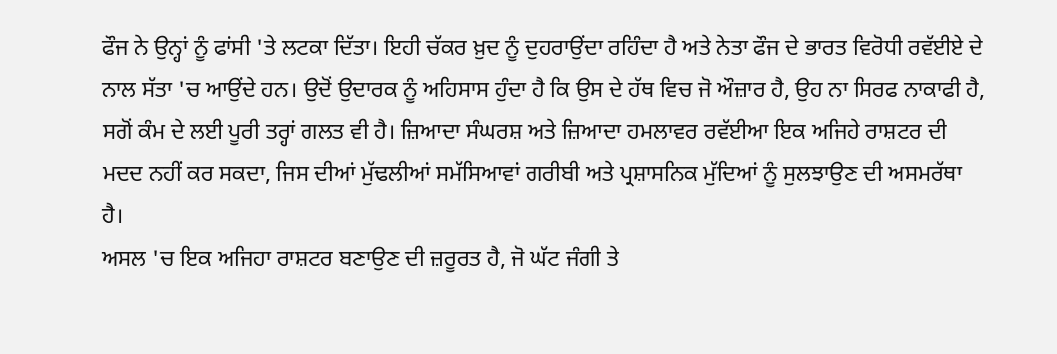ਫੌਜ ਨੇ ਉਨ੍ਹਾਂ ਨੂੰ ਫਾਂਸੀ 'ਤੇ ਲਟਕਾ ਦਿੱਤਾ। ਇਹੀ ਚੱਕਰ ਖ਼ੁਦ ਨੂੰ ਦੁਹਰਾਉਂਦਾ ਰਹਿੰਦਾ ਹੈ ਅਤੇ ਨੇਤਾ ਫੌਜ ਦੇ ਭਾਰਤ ਵਿਰੋਧੀ ਰਵੱਈਏ ਦੇ ਨਾਲ ਸੱਤਾ 'ਚ ਆਉਂਦੇ ਹਨ। ਉਦੋਂ ਉਦਾਰਕ ਨੂੰ ਅਹਿਸਾਸ ਹੁੰਦਾ ਹੈ ਕਿ ਉਸ ਦੇ ਹੱਥ ਵਿਚ ਜੋ ਔਜ਼ਾਰ ਹੈ, ਉਹ ਨਾ ਸਿਰਫ ਨਾਕਾਫੀ ਹੈ, ਸਗੋਂ ਕੰਮ ਦੇ ਲਈ ਪੂਰੀ ਤਰ੍ਹਾਂ ਗਲਤ ਵੀ ਹੈ। ਜ਼ਿਆਦਾ ਸੰਘਰਸ਼ ਅਤੇ ਜ਼ਿਆਦਾ ਹਮਲਾਵਰ ਰਵੱਈਆ ਇਕ ਅਜਿਹੇ ਰਾਸ਼ਟਰ ਦੀ ਮਦਦ ਨਹੀਂ ਕਰ ਸਕਦਾ, ਜਿਸ ਦੀਆਂ ਮੁੱਢਲੀਆਂ ਸਮੱਸਿਆਵਾਂ ਗਰੀਬੀ ਅਤੇ ਪ੍ਰਸ਼ਾਸਨਿਕ ਮੁੱਦਿਆਂ ਨੂੰ ਸੁਲਝਾਉਣ ਦੀ ਅਸਮਰੱਥਾ ਹੈ।
ਅਸਲ 'ਚ ਇਕ ਅਜਿਹਾ ਰਾਸ਼ਟਰ ਬਣਾਉਣ ਦੀ ਜ਼ਰੂਰਤ ਹੈ, ਜੋ ਘੱਟ ਜੰਗੀ ਤੇ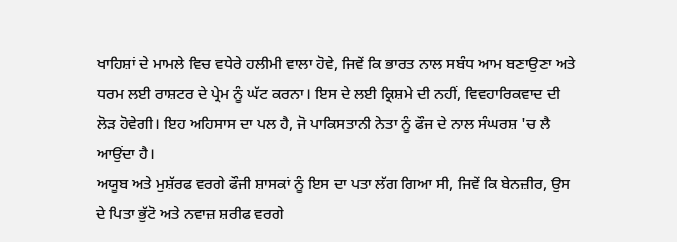ਖਾਹਿਸ਼ਾਂ ਦੇ ਮਾਮਲੇ ਵਿਚ ਵਧੇਰੇ ਹਲੀਮੀ ਵਾਲਾ ਹੋਵੇ, ਜਿਵੇਂ ਕਿ ਭਾਰਤ ਨਾਲ ਸਬੰਧ ਆਮ ਬਣਾਉਣਾ ਅਤੇ ਧਰਮ ਲਈ ਰਾਸ਼ਟਰ ਦੇ ਪ੍ਰੇਮ ਨੂੰ ਘੱਟ ਕਰਨਾ। ਇਸ ਦੇ ਲਈ ਕ੍ਰਿਸ਼ਮੇ ਦੀ ਨਹੀਂ, ਵਿਵਹਾਰਿਕਵਾਦ ਦੀ ਲੋੜ ਹੋਵੇਗੀ। ਇਹ ਅਹਿਸਾਸ ਦਾ ਪਲ ਹੈ, ਜੋ ਪਾਕਿਸਤਾਨੀ ਨੇਤਾ ਨੂੰ ਫੌਜ ਦੇ ਨਾਲ ਸੰਘਰਸ਼ 'ਚ ਲੈ ਆਉਂਦਾ ਹੈ।
ਅਯੂਬ ਅਤੇ ਮੁਸ਼ੱਰਫ ਵਰਗੇ ਫੌਜੀ ਸ਼ਾਸਕਾਂ ਨੂੰ ਇਸ ਦਾ ਪਤਾ ਲੱਗ ਗਿਆ ਸੀ, ਜਿਵੇਂ ਕਿ ਬੇਨਜ਼ੀਰ, ਉਸ ਦੇ ਪਿਤਾ ਭੁੱਟੋ ਅਤੇ ਨਵਾਜ਼ ਸ਼ਰੀਫ ਵਰਗੇ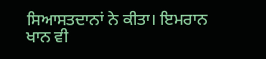ਸਿਆਸਤਦਾਨਾਂ ਨੇ ਕੀਤਾ। ਇਮਰਾਨ ਖਾਨ ਵੀ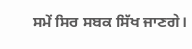ਸਮੇਂ ਸਿਰ ਸਬਕ ਸਿੱਖ ਜਾਣਗੇ।